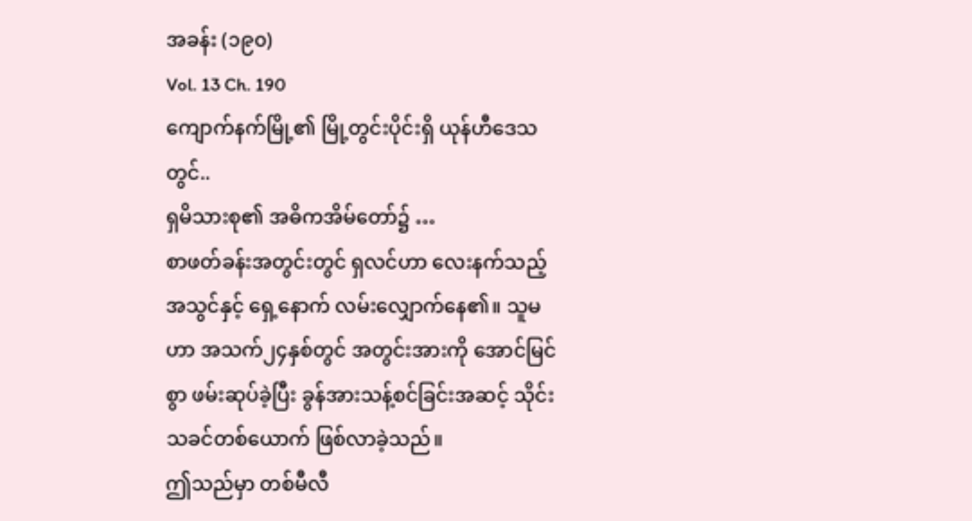အခန်း (၁၉၀)
Vol. 13 Ch. 190
ကျောက်နက်မြို့၏ မြို့တွင်းပိုင်းရှိ ယုန်ဟီဒေသတွင်..
ရှမိသားစု၏ အဓိကအိမ်တော်၌ …
စာဖတ်ခန်းအတွင်းတွင် ရှလင်ဟာ လေးနက်သည့် အသွင်နှင့် ရှေ့နောက် လမ်းလျှောက်နေ၏။ သူမဟာ အသက်၂၄နှစ်တွင် အတွင်းအားကို အောင်မြင်စွာ ဖမ်းဆုပ်ခဲ့ပြီး ခွန်အားသန့်စင်ခြင်းအဆင့် သိုင်းသခင်တစ်ယောက် ဖြစ်လာခဲ့သည်။
ဤသည်မှာ တစ်မီလီ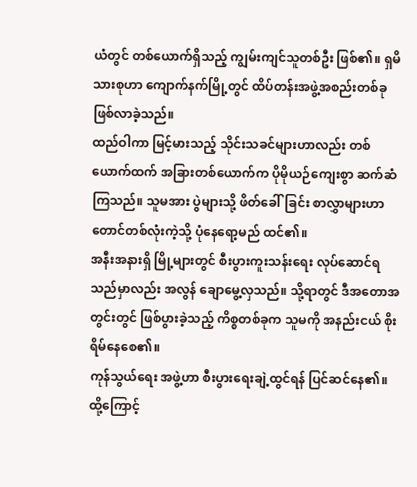ယံတွင် တစ်ယောက်ရှိသည့် ကျွမ်းကျင်သူတစ်ဦး ဖြစ်၏။ ရှမိသားစုဟာ ကျောက်နက်မြို့တွင် ထိပ်တန်းအဖွဲ့အစည်းတစ်ခု ဖြစ်လာခဲ့သည်။
ထည်ဝါကာ မြင့်မားသည့် သိုင်းသခင်များဟာလည်း တစ်ယောက်ထက် အခြားတစ်ယောက်က ပိုမိုယဉ်ကျေးစွာ ဆက်ဆံကြသည်။ သူမအား ပွဲများသို့ ဖိတ်ခေါ်ခြင်း စာလွှာများဟာ တောင်တစ်လုံးကဲ့သို့ ပုံနေရော့မည် ထင်၏။
အနီးအနားရှိ မြို့များတွင် စီးပွားကူးသန်းရေး လုပ်ဆောင်ရသည်မှာလည်း အလွန် ချောမွေ့လှသည်။ သို့ရာတွင် ဒီအတောအတွင်းတွင် ဖြစ်ပွားခဲ့သည့် ကိစ္စတစ်ခုက သူမကို အနည်းငယ် စိုးရိမ်နေစေ၏။
ကုန်သွယ်ရေး အဖွဲ့ဟာ စီးပွားရေးချဲ့ထွင်ရန် ပြင်ဆင်နေ၏။ ထို့ကြောင့်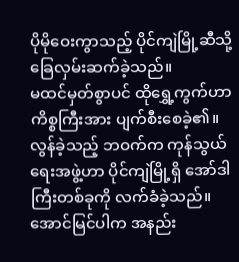ပိုမိုဝေးကွာသည့် ပိုင်ကျဲမြို့ဆီသို့ ခြေလှမ်းဆက်ခဲ့သည်။
မထင်မှတ်စွာပင် ထိုရွှေ့ကွက်ဟာ ကိစ္စကြီးအား ပျက်စီးစေခဲ့၏။ လွန်ခဲ့သည့် ဘဝက်က ကုန်သွယ်ရေးအဖွဲ့ဟာ ပိုင်ကျဲမြို့ရှိ အော်ဒါကြီးတစ်ခုကို လက်ခံခဲ့သည်။ အောင်မြင်ပါက အနည်း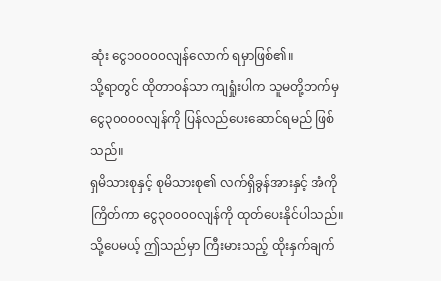ဆုံး ငွေ၁၀၀၀၀လျန်လောက် ရမှာဖြစ်၏။
သို့ရာတွင် ထိုတာဝန်သာ ကျရှုံးပါက သူမတို့ဘက်မှ ငွေ၃၀၀၀၀လျန်ကို ပြန်လည်ပေးဆောင်ရမည် ဖြစ်သည်။
ရှမိသားစုနှင့် စုမိသားစု၏ လက်ရှိခွန်အားနှင့် အံကိုကြိတ်ကာ ငွေ၃၀၀၀၀လျန်ကို ထုတ်ပေးနိုင်ပါသည်။ သို့ပေမယ့် ဤသည်မှာ ကြီးမားသည့် ထိုးနှက်ချက်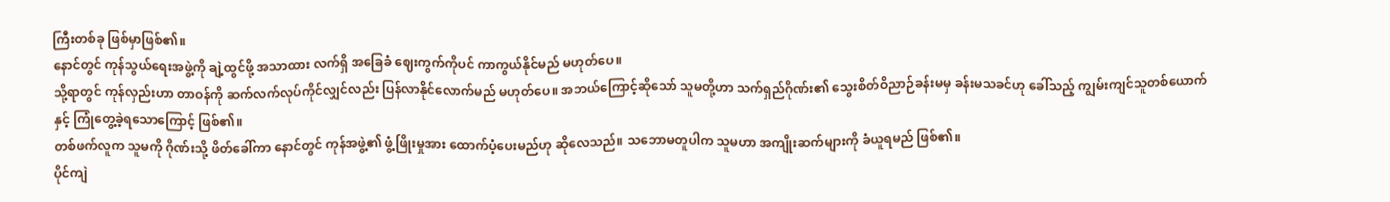ကြီးတစ်ခု ဖြစ်မှာဖြစ်၏။
နောင်တွင် ကုန်သွယ်ရေးအဖွဲ့ကို ချဲ့ထွင်ဖို့ အသာထား လက်ရှိ အခြေခံ ဈေးကွက်ကိုပင် ကာကွယ်နိုင်မည် မဟုတ်ပေ။
သို့ရာတွင် ကုန်လှည်းဟာ တာဝန်ကို ဆက်လက်လုပ်ကိုင်လျှင်လည်း ပြန်လာနိုင်လောက်မည် မဟုတ်ပေ။ အဘယ်ကြောင့်ဆိုသော် သူမတို့ဟာ သက်ရှည်ဂိုဏ်း၏ သွေးစိတ်ဝိညာဉ်ခန်းမမှ ခန်းမသခင်ဟု ခေါ်သည့် ကျွမ်းကျင်သူတစ်ယောက်နှင့် ကြုံတွေ့ခဲ့ရသောကြောင့် ဖြစ်၏။
တစ်ဖက်လူက သူမကို ဂိုဏ်းသို့ ဖိတ်ခေါ်ကာ နောင်တွင် ကုန်အဖွဲ့၏ ဖွံ့ဖြိုးမှုအား ထောက်ပံ့ပေးမည်ဟု ဆိုလေသည်။ သဘောမတူပါက သူမဟာ အကျိုးဆက်များကို ခံယူရမည် ဖြစ်၏။
ပိုင်ကျဲ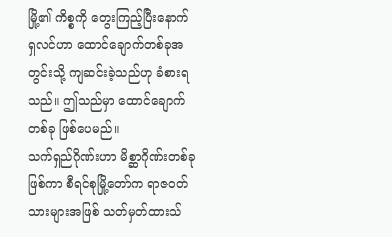မြို့၏ ကိစ္စကို တွေးကြည့်ပြီးနောက် ရှလင်ဟာ ထောင်ချောက်တစ်ခုအတွင်းသို့ ကျဆင်းခဲ့သည်ဟု ခံစားရသည်။ ဤသည်မှာ ထောင်ချောက်တစ်ခု ဖြစ်ပေမည်။
သက်ရှည်ဂိုဏ်းဟာ မိစ္ဆာဂိုဏ်းတစ်ခု ဖြစ်ကာ စီရင်စုမြို့တော်က ရာဇဝတ်သားများအဖြစ် သတ်မှတ်ထားသ်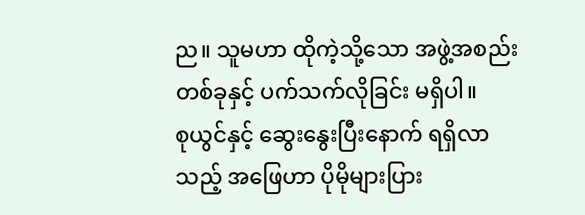ည။ သူမဟာ ထိုကဲ့သို့သော အဖွဲ့အစည်းတစ်ခုနှင့် ပက်သက်လိုခြင်း မရှိပါ။
စုယွင်နှင့် ဆွေးနွေးပြီးနောက် ရရှိလာသည့် အဖြေဟာ ပိုမိုများပြား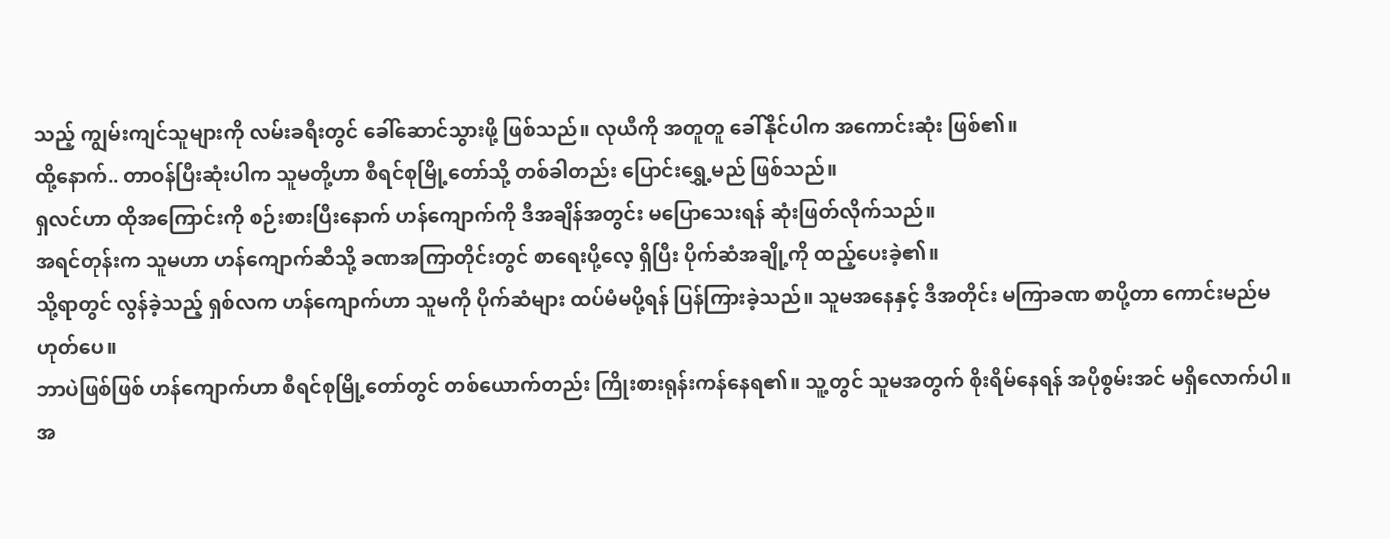သည့် ကျွမ်းကျင်သူများကို လမ်းခရီးတွင် ခေါ်ဆောင်သွားဖို့ ဖြစ်သည်။ လုယီကို အတူတူ ခေါ်နိုင်ပါက အကောင်းဆုံး ဖြစ်၏။
ထို့နောက်.. တာဝန်ပြီးဆုံးပါက သူမတို့ဟာ စီရင်စုမြို့တော်သို့ တစ်ခါတည်း ပြောင်းရွှေ့မည် ဖြစ်သည်။
ရှလင်ဟာ ထိုအကြောင်းကို စဉ်းစားပြီးနောက် ဟန်ကျောက်ကို ဒီအချိန်အတွင်း မပြောသေးရန် ဆုံးဖြတ်လိုက်သည်။
အရင်တုန်းက သူမဟာ ဟန်ကျောက်ဆီသို့ ခဏအကြာတိုင်းတွင် စာရေးပို့လေ့ ရှိပြီး ပိုက်ဆံအချို့ကို ထည့်ပေးခဲ့၏။
သို့ရာတွင် လွန်ခဲ့သည့် ရှစ်လက ဟန်ကျောက်ဟာ သူမကို ပိုက်ဆံများ ထပ်မံမပို့ရန် ပြန်ကြားခဲ့သည်။ သူမအနေနှင့် ဒီအတိုင်း မကြာခဏ စာပို့တာ ကောင်းမည်မဟုတ်ပေ။
ဘာပဲဖြစ်ဖြစ် ဟန်ကျောက်ဟာ စီရင်စုမြို့တော်တွင် တစ်ယောက်တည်း ကြိုးစားရုန်းကန်နေရ၏။ သူ့တွင် သူမအတွက် စိုးရိမ်နေရန် အပိုစွမ်းအင် မရှိလောက်ပါ။
အ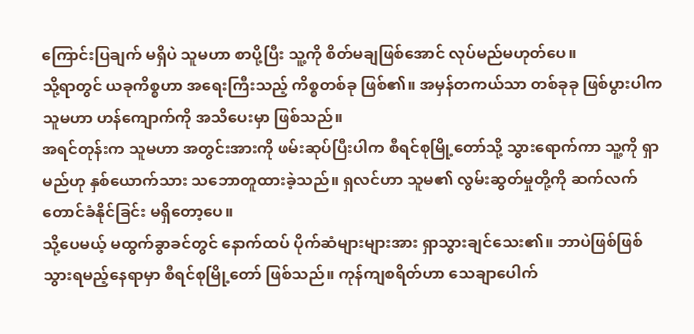ကြောင်းပြချက် မရှိပဲ သူမဟာ စာပို့ပြီး သူ့ကို စိတ်မချဖြစ်အောင် လုပ်မည်မဟုတ်ပေ။
သို့ရာတွင် ယခုကိစ္စဟာ အရေးကြီးသည့် ကိစ္စတစ်ခု ဖြစ်၏။ အမှန်တကယ်သာ တစ်ခုခု ဖြစ်ပွားပါက သူမဟာ ဟန်ကျောက်ကို အသိပေးမှာ ဖြစ်သည်။
အရင်တုန်းက သူမဟာ အတွင်းအားကို ဖမ်းဆုပ်ပြီးပါက စီရင်စုမြို့တော်သို့ သွားရောက်ကာ သူ့ကို ရှာမည်ဟု နှစ်ယောက်သား သဘောတူထားခဲ့သည်။ ရှလင်ဟာ သူမ၏ လွမ်းဆွတ်မှုတို့ကို ဆက်လက်တောင်ခံနိုင်ခြင်း မရှိတော့ပေ။
သို့ပေမယ့် မထွက်ခွာခင်တွင် နောက်ထပ် ပိုက်ဆံများများအား ရှာသွားချင်သေး၏။ ဘာပဲဖြစ်ဖြစ် သွားရမည့်နေရာမှာ စီရင်စုမြို့တော် ဖြစ်သည်။ ကုန်ကျစရိတ်ဟာ သေချာပေါက်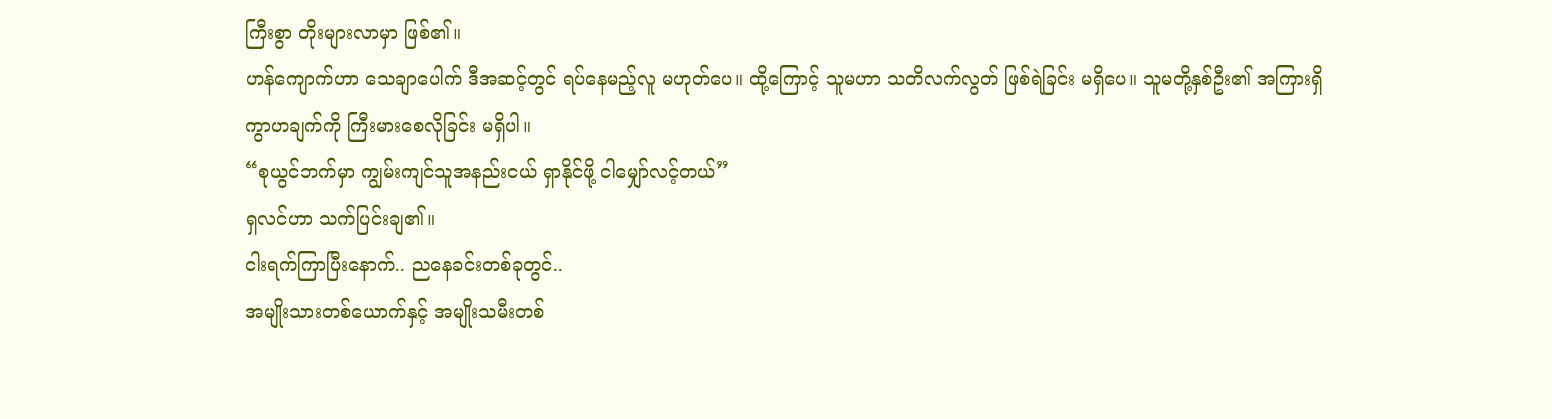ကြီးစွာ တိုးများလာမှာ ဖြစ်၏။
ဟန်ကျောက်ဟာ သေချာပေါက် ဒီအဆင့်တွင် ရပ်နေမည့်လူ မဟုတ်ပေ။ ထို့ကြောင့် သူမဟာ သတိလက်လွတ် ဖြစ်ရဲခြင်း မရှိပေ။ သူမတို့နှစ်ဦး၏ အကြားရှိ ကွာဟချက်ကို ကြီးမားစေလိုခြင်း မရှိပါ။
“စုယွင်ဘက်မှာ ကျွမ်းကျင်သူအနည်းငယ် ရှာနိုင်ဖို့ ငါမျှော်လင့်တယ်”
ရှလင်ဟာ သက်ပြင်းချ၏။
ငါးရက်ကြာပြီးနောက်.. ညနေခင်းတစ်ခုတွင်..
အမျိုးသားတစ်ယောက်နှင့် အမျိုးသမီးတစ်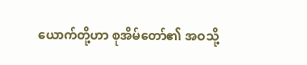ယောက်တို့ဟာ စုအိမ်တော်၏ အဝသို့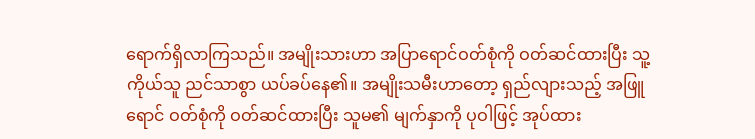ရောက်ရှိလာကြသည်။ အမျိုးသားဟာ အပြာရောင်ဝတ်စုံကို ဝတ်ဆင်ထားပြီး သူ့ကိုယ်သူ ညင်သာစွာ ယပ်ခပ်နေ၏။ အမျိုးသမီးဟာတော့ ရှည်လျားသည့် အဖြူရောင် ဝတ်စုံကို ဝတ်ဆင်ထားပြီး သူမ၏ မျက်နှာကို ပုဝါဖြင့် အုပ်ထား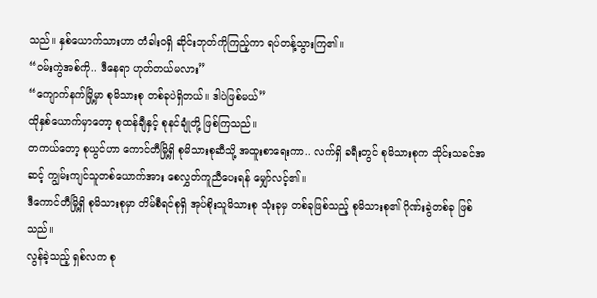သည်။ နှစ်ယောက်သားဟာ တံခါးဝရှိ ဆိုင်းဘုတ်ကိုကြည့်ကာ ရပ်တန့်သွားကြ၏။
“ဝမ်းကွဲအစ်ကို.. ဒီနေရာ ဟုတ်တယ်မလား”
“ကျောက်နက်မြို့မှာ စုမိသားစု တစ်ခုပဲရှိတယ်။ ဒါပဲဖြစ်မယ်”
ထိုနှစ်ယောက်မှာတော့ စုထန်ချီနှင့် စုနင်ချုံတို့ ဖြစ်ကြသည်။
တကယ်တော့ စုယွင်ဟာ ကောင်တီမြို့ရှိ စုမိသားစုဆီသို့ အထူးစာရေးကာ.. လက်ရှိ ခရီးတွင် စုမိသားစုက သိုင်းသခင်အဆင့် ကျွမ်းကျင်သူတစ်ယောက်အား စေလွှတ်ကူညီပေးရန် မျှော်လင့်၏။
ဒီကောင်တီမြို့ရှိ စုမိသားစုမှာ တိမ်စီရင်စုရှိ အုပ်စိုးသူမိသားစု သုံးခုမှ တစ်ခုဖြစ်သည့် စုမိသားစု၏ ဂိုဏ်းခွဲတစ်ခု ဖြစ်သည်။
လွန်ခဲ့သည့် ရှစ်လက စု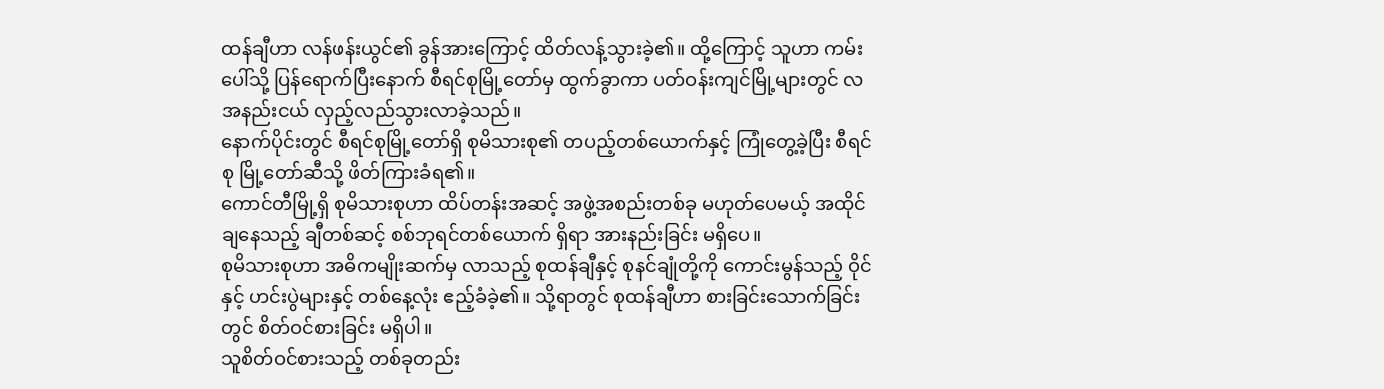ထန်ချီဟာ လန်ဖန်းယွင်၏ ခွန်အားကြောင့် ထိတ်လန့်သွားခဲ့၏။ ထို့ကြောင့် သူဟာ ကမ်းပေါ်သို့ ပြန်ရောက်ပြီးနောက် စီရင်စုမြို့တော်မှ ထွက်ခွာကာ ပတ်ဝန်းကျင်မြို့များတွင် လအနည်းငယ် လှည့်လည်သွားလာခဲ့သည်။
နောက်ပိုင်းတွင် စီရင်စုမြို့တော်ရှိ စုမိသားစု၏ တပည့်တစ်ယောက်နှင့် ကြုံတွေ့ခဲ့ပြီး စီရင်စု မြို့တော်ဆီသို့ ဖိတ်ကြားခံရ၏။
ကောင်တီမြို့ရှိ စုမိသားစုဟာ ထိပ်တန်းအဆင့် အဖွဲ့အစည်းတစ်ခု မဟုတ်ပေမယ့် အထိုင်ချနေသည့် ချီတစ်ဆင့် စစ်ဘုရင်တစ်ယောက် ရှိရာ အားနည်းခြင်း မရှိပေ။
စုမိသားစုဟာ အဓိကမျိုးဆက်မှ လာသည့် စုထန်ချီနှင့် စုနင်ချုံတို့ကို ကောင်းမွန်သည့် ဝိုင်နှင့် ဟင်းပွဲများနှင့် တစ်နေ့လုံး ဧည့်ခံခဲ့၏။ သို့ရာတွင် စုထန်ချီဟာ စားခြင်းသောက်ခြင်းတွင် စိတ်ဝင်စားခြင်း မရှိပါ။
သူစိတ်ဝင်စားသည့် တစ်ခုတည်း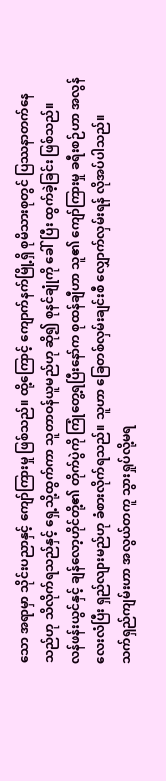သော အရာမှာ သိုင်းပညာနှင့် ကျော်ကြားမှု ဖြစ်သည်။ ထို့ကြောင့် ကျောက်နက်မြို့ရှိ စုမိသားစုတွင် ပြဿနာတက်နေသည်ဟု သိလိုက်ရသည်နှင့် ရှေ့သို့ထွက်ကာ သူတာဝန်ယူမည်ဟု ဆို၍ စုနင်ချုံကို ခေါ်ပြီး ထွက်ခဲ့ခြင်း ဖြစ်သည်။
လန်ဖန်းယွင်နှင့် ချန်လော့ဟိုင်တို့၏ တိုက်ပွဲကို ကြုံတွေ့ရပြီးနော်က စုထန်ချီဟာ သူ၏ ကျော်ကြားမှု ခရီးစဉ်ဟာ အလွန် လေးလံပြီး ရှည်လျားမည်ဟု ခံစားလိုက်ရသည်။ သူဟာ ခြေတစ်လှမ်းချင်းစီ လျှောက်လှမ်းရန် လိုအပ်ပါသည်။
သက်ရှည်ကျမ်းဟာ အလွယ်တကူ သွားရှုပ်လို့မရ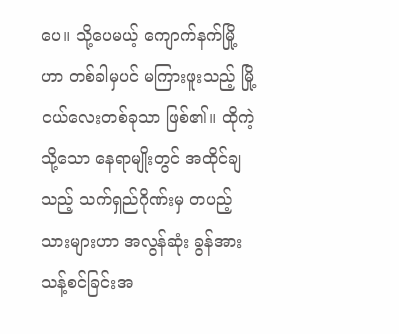ပေ။ သို့ပေမယ့် ကျောက်နက်မြို့ဟာ တစ်ခါမှပင် မကြားဖူးသည့် မြို့ငယ်လေးတစ်ခုသာ ဖြစ်၏။ ထိုကဲ့သို့သော နေရာမျိုးတွင် အထိုင်ချသည့် သက်ရှည်ဂိုဏ်းမှ တပည့်သားများဟာ အလွန်ဆုံး ခွန်အားသန့်စင်ခြင်းအ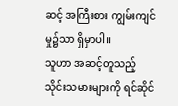ဆင့် အကြီးစား ကျွမ်းကျင်မှု၌သာ ရှိမှာပါ။
သူဟာ အဆင့်တူသည့် သိုင်းသမားများကို ရင်ဆိုင်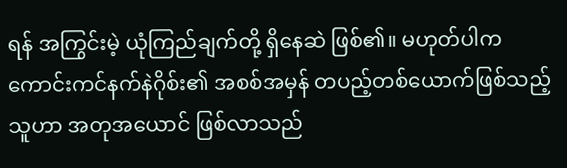ရန် အကြွင်းမဲ့ ယုံကြည်ချက်တို့ ရှိနေဆဲ ဖြစ်၏။ မဟုတ်ပါက ကောင်းကင်နက်နဲဂိုစ်း၏ အစစ်အမှန် တပည့်တစ်ယောက်ဖြစ်သည့် သူဟာ အတုအယောင် ဖြစ်လာသည်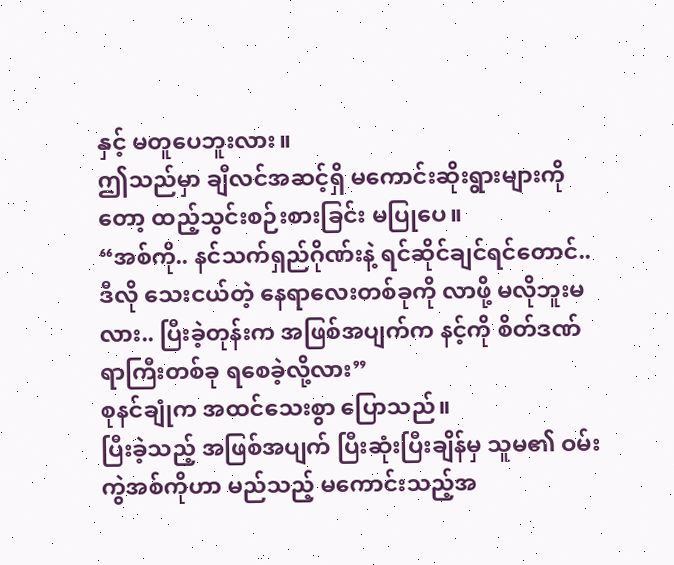နှင့် မတူပေဘူးလား။
ဤသည်မှာ ချီလင်အဆင့်ရှိ မကောင်းဆိုးရွားများကိုတော့ ထည့်သွင်းစဉ်းစားခြင်း မပြုပေ။
“အစ်ကို.. နင်သက်ရှည်ဂိုဏ်းနဲ့ ရင်ဆိုင်ချင်ရင်တောင်.. ဒီလို သေးငယ်တဲ့ နေရာလေးတစ်ခုကို လာဖို့ မလိုဘူးမလား.. ပြီးခဲ့တုန်းက အဖြစ်အပျက်က နင့်ကို စိတ်ဒဏ်ရာကြီးတစ်ခု ရစေခဲ့လို့လား”
စုနင်ချုံက အထင်သေးစွာ ပြောသည်။
ပြီးခဲ့သည့် အဖြစ်အပျက် ပြီးဆုံးပြီးချိန်မှ သူမ၏ ဝမ်းကွဲအစ်ကိုဟာ မည်သည့် မကောင်းသည့်အ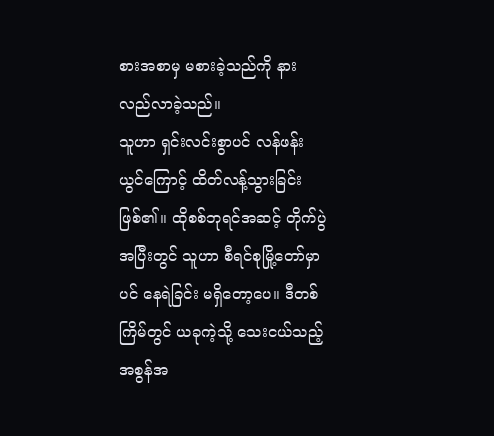စားအစာမှ မစားခဲ့သည်ကို နားလည်လာခဲ့သည်။
သူဟာ ရှင်းလင်းစွာပင် လန်ဖန်းယွင်ကြောင့် ထိတ်လန့်သွားခြင်း ဖြစ်၏။ ထိုစစ်ဘုရင်အဆင့် တိုက်ပွဲအပြီးတွင် သူဟာ စီရင်စုမြို့တော်မှာပင် နေရဲခြင်း မရှိတော့ပေ။ ဒီတစ်ကြိမ်တွင် ယခုကဲ့သို့ သေးငယ်သည့် အစွန်အ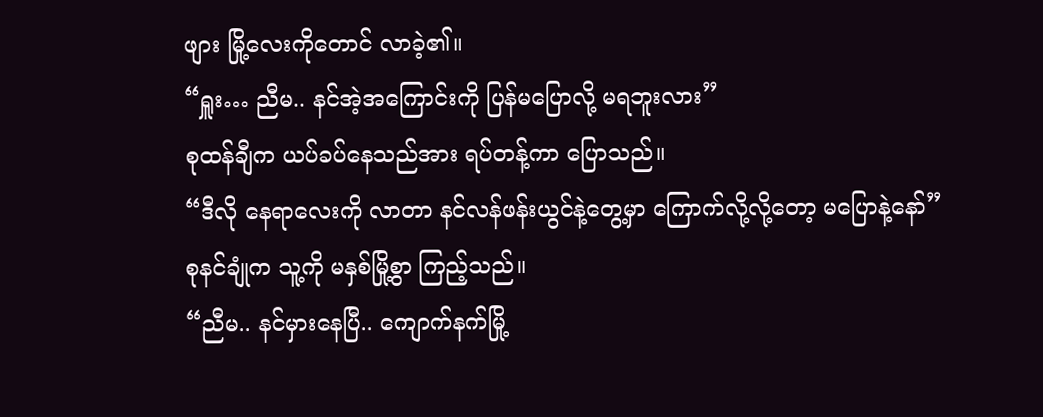ဖျား မြို့လေးကိုတောင် လာခဲ့၏။
“ရှူး… ညီမ.. နင်အဲ့အကြောင်းကို ပြန်မပြောလို့ မရဘူးလား”
စုထန်ချီက ယပ်ခပ်နေသည်အား ရပ်တန့်ကာ ပြောသည်။
“ဒီလို နေရာလေးကို လာတာ နင်လန်ဖန်းယွင်နဲ့တွေ့မှာ ကြောက်လို့လို့တော့ မပြောနဲ့နော်”
စုနင်ချုံက သူ့ကို မနှစ်မြို့စွာ ကြည့်သည်။
“ညီမ.. နင်မှားနေပြီ.. ကျောက်နက်မြို့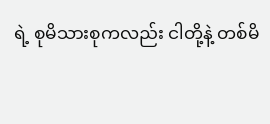ရဲ့ စုမိသားစုကလည်း ငါတို့နဲ့ တစ်မိ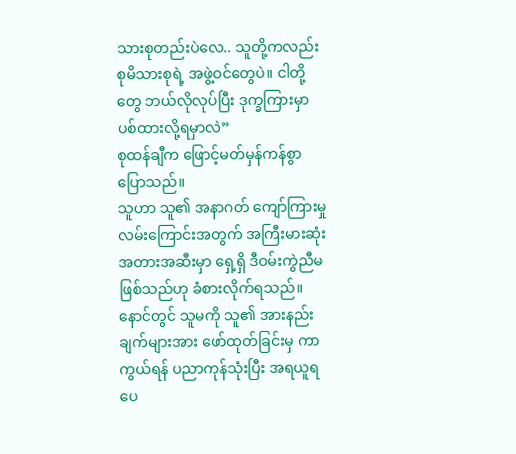သားစုတည်းပဲလေ.. သူတို့ကလည်း စုမိသားစုရဲ့ အဖွဲ့ဝင်တွေပဲ။ ငါတို့တွေ ဘယ်လိုလုပ်ပြီး ဒုက္ခကြားမှာ ပစ်ထားလို့ရမှာလဲ”
စုထန်ချီက ဖြောင့်မတ်မှန်ကန်စွာ ပြောသည်။
သူဟာ သူ၏ အနာဂတ် ကျော်ကြားမှု လမ်းကြောင်းအတွက် အကြီးမားဆုံး အတားအဆီးမှာ ရှေ့ရှိ ဒီဝမ်းကွဲညီမ ဖြစ်သည်ဟု ခံစားလိုက်ရသည်။ နောင်တွင် သူမကို သူ၏ အားနည်းချက်များအား ဖော်ထုတ်ခြင်းမှ ကာကွယ်ရန် ပညာကုန်သုံးပြီး အရယူရပေ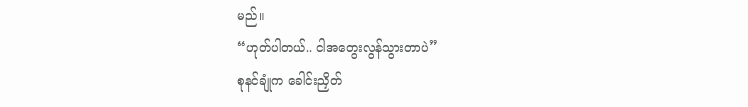မည်။
“ဟုတ်ပါတယ်.. ငါအတွေးလွန်သွားတာပဲ”
စုနင်ချုံက ခေါင်းညှိတ်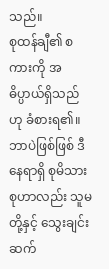သည်။
စုထန်ချီ၏ စကားကို အဓိပ္ပာယ်ရှိသည်ဟု ခံစားရ၏။ ဘာပဲဖြစ်ဖြစ် ဒီနေရာရှိ စုမိသားစုဟာလည်း သူမတို့နှင့် သွေးချင်း ဆက်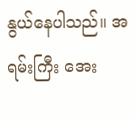နွယ်နေပါသည်။ အရမ်းကြီး အေး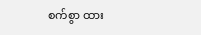စက်စွာ ထား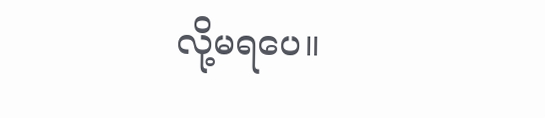လို့မရပေ။